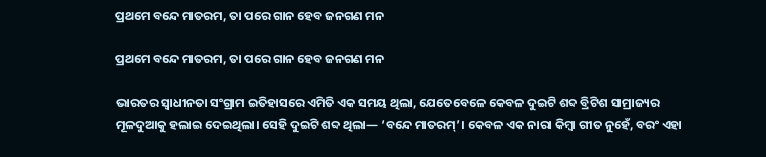ପ୍ରଥମେ ବନ୍ଦେ ମାତରମ, ତା ପରେ ଗାନ ହେବ ଜନଗଣ ମନ

ପ୍ରଥମେ ବନ୍ଦେ ମାତରମ, ତା ପରେ ଗାନ ହେବ ଜନଗଣ ମନ

ଭାରତର ସ୍ୱାଧୀନତା ସଂଗ୍ରାମ ଇତିହାସରେ ଏମିତି ଏକ ସମୟ ଥିଲା, ଯେତେବେଳେ କେବଳ ଦୁଇଟି ଶବ୍ଦ ବ୍ରିଟିଶ ସାମ୍ରାଜ୍ୟର ମୂଳଦୁଆକୁ ହଲାଇ ଦେଇଥିଲା। ସେହି ଦୁଇଟି ଶବ୍ଦ ଥିଲା— ‘ବନ୍ଦେ ମାତରମ୍’। କେବଳ ଏକ ନାରା କିମ୍ବା ଗୀତ ନୁହେଁ, ବରଂ ଏହା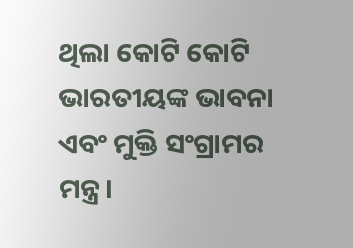ଥିଲା କୋଟି କୋଟି ଭାରତୀୟଙ୍କ ଭାବନା ଏବଂ ମୁକ୍ତି ସଂଗ୍ରାମର ମନ୍ତ୍ର।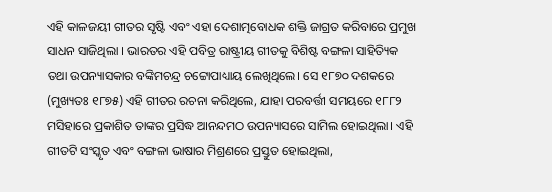ଏହି କାଳଜୟୀ ଗୀତର ସୃଷ୍ଟି ଏବଂ ଏହା ଦେଶାତ୍ମବୋଧକ ଶକ୍ତି ଜାଗ୍ରତ କରିବାରେ ପ୍ରମୁଖ ସାଧନ ସାଜିଥିଲା । ଭାରତର ଏହି ପବିତ୍ର ରାଷ୍ଟ୍ରୀୟ ଗୀତକୁ ବିଶିଷ୍ଟ ବଙ୍ଗଳା ସାହିତ୍ୟିକ ତଥା ଉପନ୍ୟାସକାର ବଙ୍କିମଚନ୍ଦ୍ର ଚଟ୍ଟୋପାଧ୍ୟାୟ ଲେଖିଥିଲେ। ସେ ୧୮୭୦ ଦଶକରେ (ମୁଖ୍ୟତଃ ୧୮୭୫) ଏହି ଗୀତର ରଚନା କରିଥିଲେ, ଯାହା ପରବର୍ତ୍ତୀ ସମୟରେ ୧୮୮୨ ମସିହାରେ ପ୍ରକାଶିତ ତାଙ୍କର ପ୍ରସିଦ୍ଧ ଆନନ୍ଦମଠ ଉପନ୍ୟାସରେ ସାମିଲ ହୋଇଥିଲା। ଏହି ଗୀତଟି ସଂସ୍କୃତ ଏବଂ ବଙ୍ଗଳା ଭାଷାର ମିଶ୍ରଣରେ ପ୍ରସ୍ତୁତ ହୋଇଥିଲା,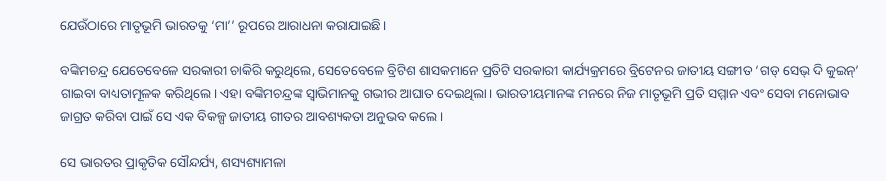ଯେଉଁଠାରେ ମାତୃଭୂମି ଭାରତକୁ ‘ମା’’ ରୂପରେ ଆରାଧନା କରାଯାଇଛି।

ବଙ୍କିମଚନ୍ଦ୍ର ଯେତେବେଳେ ସରକାରୀ ଚାକିରି କରୁଥିଲେ, ସେତେବେଳେ ବ୍ରିଟିଶ ଶାସକମାନେ ପ୍ରତିଟି ସରକାରୀ କାର୍ଯ୍ୟକ୍ରମରେ ବ୍ରିଟେନର ଜାତୀୟ ସଙ୍ଗୀତ ‘ଗଡ୍ ସେଭ୍ ଦି କୁଇନ୍’ ଗାଇବା ବାଧ୍ୟତାମୂଳକ କରିଥିଲେ। ଏହା ବଙ୍କିମଚନ୍ଦ୍ରଙ୍କ ସ୍ୱାଭିମାନକୁ ଗଭୀର ଆଘାତ ଦେଇଥିଲା। ଭାରତୀୟମାନଙ୍କ ମନରେ ନିଜ ମାତୃଭୂମି ପ୍ରତି ସମ୍ମାନ ଏବଂ ସେବା ମନୋଭାବ ଜାଗ୍ରତ କରିବା ପାଇଁ ସେ ଏକ ବିକଳ୍ପ ଜାତୀୟ ଗୀତର ଆବଶ୍ୟକତା ଅନୁଭବ କଲେ।

ସେ ଭାରତର ପ୍ରାକୃତିକ ସୌନ୍ଦର୍ଯ୍ୟ, ଶସ୍ୟଶ୍ୟାମଳା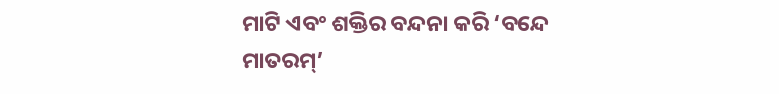ମାଟି ଏବଂ ଶକ୍ତିର ବନ୍ଦନା କରି ‘ବନ୍ଦେ ମାତରମ୍’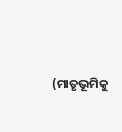(ମାତୃଭୂମିକୁ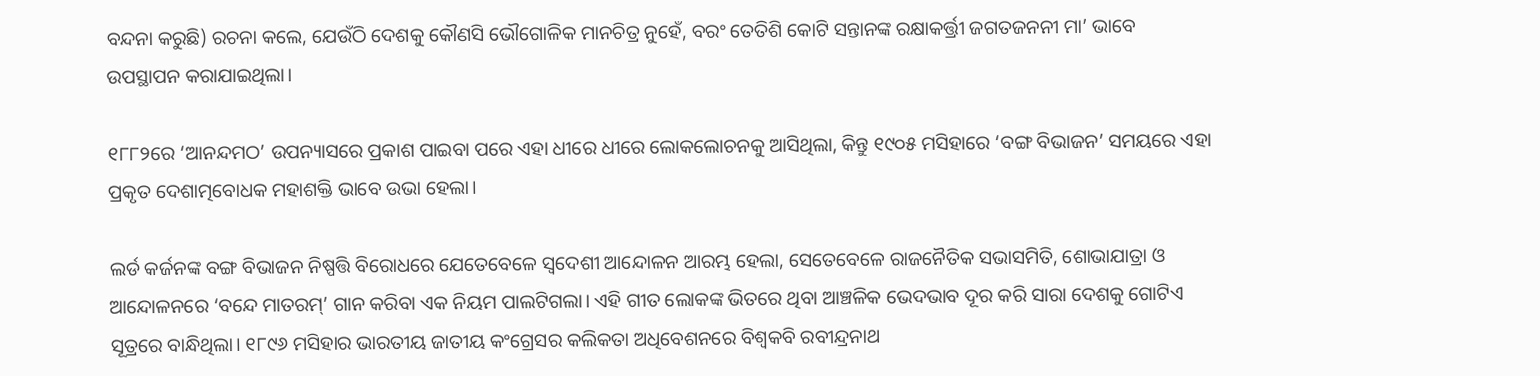ବନ୍ଦନା କରୁଛି) ରଚନା କଲେ, ଯେଉଁଠି ଦେଶକୁ କୌଣସି ଭୌଗୋଳିକ ମାନଚିତ୍ର ନୁହେଁ, ବରଂ ତେତିଶି କୋଟି ସନ୍ତାନଙ୍କ ରକ୍ଷାକର୍ତ୍ତ୍ରୀ ଜଗତଜନନୀ ମା’ ଭାବେ ଉପସ୍ଥାପନ କରାଯାଇଥିଲା।

୧୮୮୨ରେ ‘ଆନନ୍ଦମଠ’ ଉପନ୍ୟାସରେ ପ୍ରକାଶ ପାଇବା ପରେ ଏହା ଧୀରେ ଧୀରେ ଲୋକଲୋଚନକୁ ଆସିଥିଲା, କିନ୍ତୁ ୧୯୦୫ ମସିହାରେ ‘ବଙ୍ଗ ବିଭାଜନ’ ସମୟରେ ଏହା ପ୍ରକୃତ ଦେଶାତ୍ମବୋଧକ ମହାଶକ୍ତି ଭାବେ ଉଭା ହେଲା।

ଲର୍ଡ କର୍ଜନଙ୍କ ବଙ୍ଗ ବିଭାଜନ ନିଷ୍ପତ୍ତି ବିରୋଧରେ ଯେତେବେଳେ ସ୍ୱଦେଶୀ ଆନ୍ଦୋଳନ ଆରମ୍ଭ ହେଲା, ସେତେବେଳେ ରାଜନୈତିକ ସଭାସମିତି, ଶୋଭାଯାତ୍ରା ଓ ଆନ୍ଦୋଳନରେ ‘ବନ୍ଦେ ମାତରମ୍’ ଗାନ କରିବା ଏକ ନିୟମ ପାଲଟିଗଲା। ଏହି ଗୀତ ଲୋକଙ୍କ ଭିତରେ ଥିବା ଆଞ୍ଚଳିକ ଭେଦଭାବ ଦୂର କରି ସାରା ଦେଶକୁ ଗୋଟିଏ ସୂତ୍ରରେ ବାନ୍ଧିଥିଲା। ୧୮୯୬ ମସିହାର ଭାରତୀୟ ଜାତୀୟ କଂଗ୍ରେସର କଲିକତା ଅଧିବେଶନରେ ବିଶ୍ୱକବି ରବୀନ୍ଦ୍ରନାଥ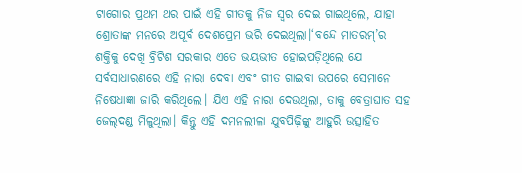ଟାଗୋର ପ୍ରଥମ ଥର ପାଇଁ ଏହି ଗୀତକୁ ନିଜ ସ୍ୱର ଦେଇ ଗାଇଥିଲେ, ଯାହା ଶ୍ରୋତାଙ୍କ ମନରେ ଅପୂର୍ବ ଦେଶପ୍ରେମ ଭରି ଦେଇଥିଲା।‘ବନ୍ଦେ ମାତରମ୍’ର ଶକ୍ତିକୁ ଦେଖି ବ୍ରିଟିଶ ସରକାର ଏତେ ଭୟଭୀତ ହୋଇପଡ଼ିଥିଲେ ଯେ ସର୍ବସାଧାରଣରେ ଏହି ନାରା ଦେବା ଏବଂ ଗୀତ ଗାଇବା ଉପରେ ସେମାନେ ନିଷେଧାଜ୍ଞା ଜାରି କରିଥିଲେ। ଯିଏ ଏହି ନାରା ଦେଉଥିଲା, ତାକୁ ବେତ୍ରାଘାତ ସହ ଜେଲ୍‌ଦଣ୍ଡ ମିଳୁଥିଲା। କିନ୍ତୁ ଏହି ଦମନଲୀଳା ଯୁବପିଢ଼ିଙ୍କୁ ଆହୁରି ଉତ୍ସାହିତ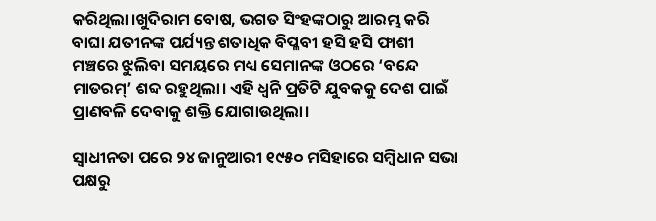କରିଥିଲା।ଖୁଦିରାମ ବୋଷ, ଭଗତ ସିଂହଙ୍କଠାରୁ ଆରମ୍ଭ କରି ବାଘା ଯତୀନଙ୍କ ପର୍ଯ୍ୟନ୍ତ ଶତାଧିକ ବିପ୍ଳବୀ ହସି ହସି ଫାଶୀ ମଞ୍ଚରେ ଝୁଲିବା ସମୟରେ ମଧ୍ୟ ସେମାନଙ୍କ ଓଠରେ ‘ବନ୍ଦେ ମାତରମ୍’ ଶବ୍ଦ ରହୁଥିଲା। ଏହି ଧ୍ୱନି ପ୍ରତିଟି ଯୁବକକୁ ଦେଶ ପାଇଁ ପ୍ରାଣବଳି ଦେବାକୁ ଶକ୍ତି ଯୋଗାଉଥିଲା।

ସ୍ୱାଧୀନତା ପରେ ୨୪ ଜାନୁଆରୀ ୧୯୫୦ ମସିହାରେ ସମ୍ବିଧାନ ସଭା ପକ୍ଷରୁ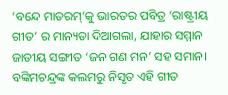‘ବନ୍ଦେ ମାତରମ୍’କୁ ଭାରତର ପବିତ୍ର ‘ରାଷ୍ଟ୍ରୀୟ ଗୀତ’ ର ମାନ୍ୟତା ଦିଆଗଲା, ଯାହାର ସମ୍ମାନ ଜାତୀୟ ସଙ୍ଗୀତ ‘ଜନ ଗଣ ମନ’ ସହ ସମାନ। ବଙ୍କିମଚନ୍ଦ୍ରଙ୍କ କଲମରୁ ନିସୃତ ଏହି ଗୀତ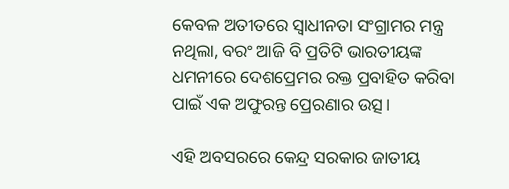କେବଳ ଅତୀତରେ ସ୍ୱାଧୀନତା ସଂଗ୍ରାମର ମନ୍ତ୍ର ନଥିଲା, ବରଂ ଆଜି ବି ପ୍ରତିଟି ଭାରତୀୟଙ୍କ ଧମନୀରେ ଦେଶପ୍ରେମର ରକ୍ତ ପ୍ରବାହିତ କରିବା ପାଇଁ ଏକ ଅଫୁରନ୍ତ ପ୍ରେରଣାର ଉତ୍ସ।

ଏହି ଅବସରରେ କେନ୍ଦ୍ର ସରକାର ଜାତୀୟ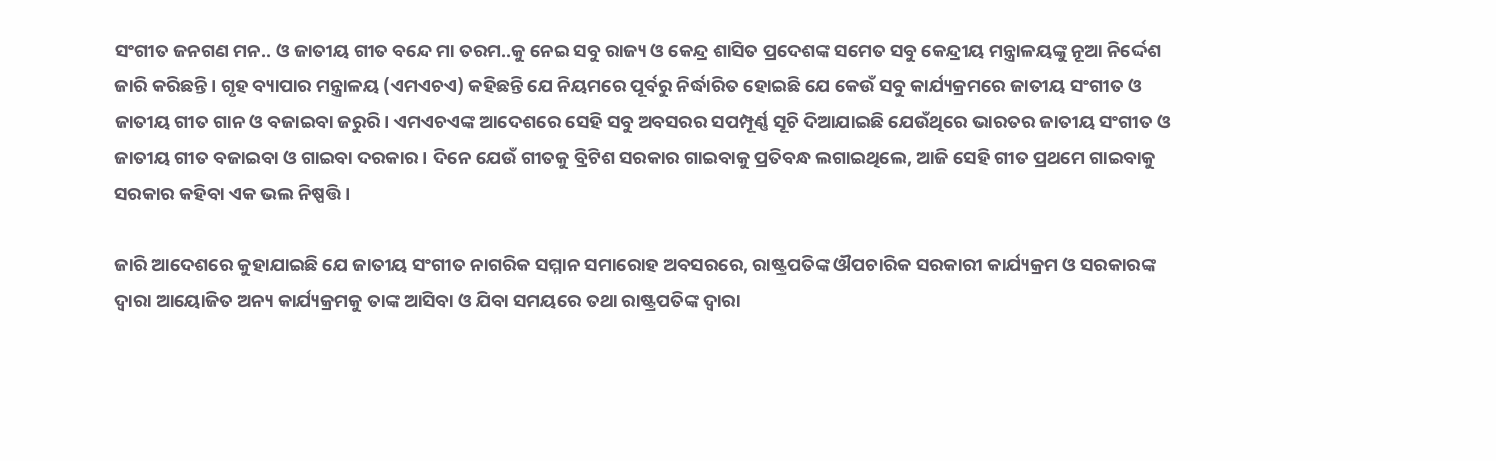ସଂଗୀତ ଜନଗଣ ମନ.. ଓ ଜାତୀୟ ଗୀତ ବନ୍ଦେ ମା ତରମ..କୁ ନେଇ ସବୁ ରାଜ୍ୟ ଓ କେନ୍ଦ୍ର ଶାସିତ ପ୍ରଦେଶଙ୍କ ସମେତ ସବୁ କେନ୍ଦ୍ରୀୟ ମନ୍ତ୍ରାଳୟଙ୍କୁ ନୂଆ ନିର୍ଦ୍ଦେଶ ଜାରି କରିଛନ୍ତି। ଗୃହ ବ୍ୟାପାର ମନ୍ତ୍ରାଳୟ (ଏମଏଚଏ) କହିଛନ୍ତି ଯେ ନିୟମରେ ପୂର୍ବରୁ ନିର୍ଦ୍ଧାରିତ ହୋଇଛି ଯେ କେଉଁ ସବୁ କାର୍ଯ୍ୟକ୍ରମରେ ଜାତୀୟ ସଂଗୀତ ଓ ଜାତୀୟ ଗୀତ ଗାନ ଓ ବଜାଇବା ଜରୁରି। ଏମଏଚଏଙ୍କ ଆଦେଶରେ ସେହି ସବୁ ଅବସରର ସପମ୍ପୂର୍ଣ୍ଣ ସୂଚି ଦିଆଯାଇଛି ଯେଉଁଥିରେ ଭାରତର ଜାତୀୟ ସଂଗୀତ ଓ ଜାତୀୟ ଗୀତ ବଜାଇବା ଓ ଗାଇବା ଦରକାର। ଦିନେ ଯେଉଁ ଗୀତକୁ ବ୍ରିଟିଶ ସରକାର ଗାଇବାକୁ ପ୍ରତିବନ୍ଧ ଲଗାଇଥିଲେ, ଆଜି ସେହି ଗୀତ ପ୍ରଥମେ ଗାଇବାକୁ ସରକାର କହିବା ଏକ ଭଲ ନିଷ୍ପତ୍ତି ।

ଜାରି ଆଦେଶରେ କୁହାଯାଇଛି ଯେ ଜାତୀୟ ସଂଗୀତ ନାଗରିକ ସମ୍ମାନ ସମାରୋହ ଅବସରରେ, ରାଷ୍ଟ୍ରପତିଙ୍କ ଔପଚାରିକ ସରକାରୀ କାର୍ଯ୍ୟକ୍ରମ ଓ ସରକାରଙ୍କ ଦ୍ୱାରା ଆୟୋଜିତ ଅନ୍ୟ କାର୍ଯ୍ୟକ୍ରମକୁ ତାଙ୍କ ଆସିବା ଓ ଯିବା ସମୟରେ ତଥା ରାଷ୍ଟ୍ରପତିଙ୍କ ଦ୍ୱାରା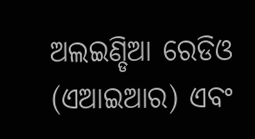ଅଲଇଣ୍ଡିଆ ରେଡିଓ (ଏଆଇଆର) ଏବଂ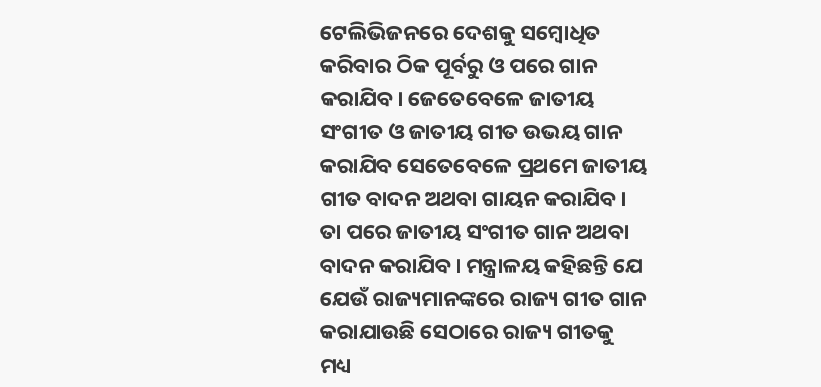ଟେଲିଭିଜନରେ ଦେଶକୁ ସମ୍ବୋଧିତ କରିବାର ଠିକ ପୂର୍ବରୁ ଓ ପରେ ଗାନ କରାଯିବ। ଜେତେବେଳେ ଜାତୀୟ ସଂଗୀତ ଓ ଜାତୀୟ ଗୀତ ଉଭୟ ଗାନ କରାଯିବ ସେତେବେଳେ ପ୍ରଥମେ ଜାତୀୟ ଗୀତ ବାଦନ ଅଥବା ଗାୟନ କରାଯିବ। ତା ପରେ ଜାତୀୟ ସଂଗୀତ ଗାନ ଅଥବା ବାଦନ କରାଯିବ। ମନ୍ତ୍ରାଳୟ କହିଛନ୍ତି ଯେ ଯେଉଁ ରାଜ୍ୟମାନଙ୍କରେ ରାଜ୍ୟ ଗୀତ ଗାନ କରାଯାଉଛି ସେଠାରେ ରାଜ୍ୟ ଗୀତକୁ ମଧ୍ୟ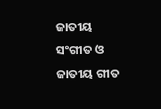ଜାତୀୟ ସଂଗୀତ ଓ ଜାତୀୟ ଗୀତ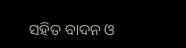ସହିତ ବାଦନ ଓ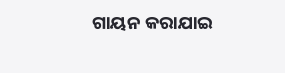ଗାୟନ କରାଯାଇ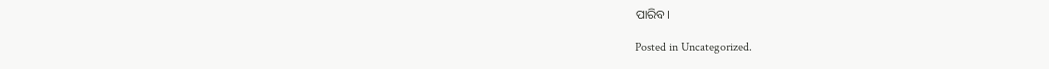ପାରିବ।

Posted in Uncategorized.